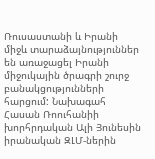Ռուսաստանի և Իրանի միջև տարաձայնություններ են առաջացել Իրանի միջուկային ծրագրի շուրջ բանակցությունների հարցում: Նախագահ Հասան Ռոուհանիի խորհրդական Ալի Յունեսին իրանական ԶԼՄ-ներին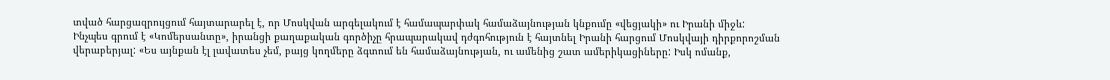տված հարցազրույցում հայտարարել է, որ Մոսկվան արգելակում է համապարփակ համաձայնության կնքումը «վեցյակի» ու Իրանի միջև:
Ինչպես գրում է «Կոմերսանտը», իրանցի քաղաքական գործիչը հրապարակավ դժգոհություն է հայտնել Իրանի հարցում Մոսկվայի դիրքորոշման վերաբերյալ: «Ես այնքան էլ լավատես չեմ, բայց կողմերը ձգտում են համաձայնության, ու ամենից շատ ամերիկացիները: Իսկ ոմանք,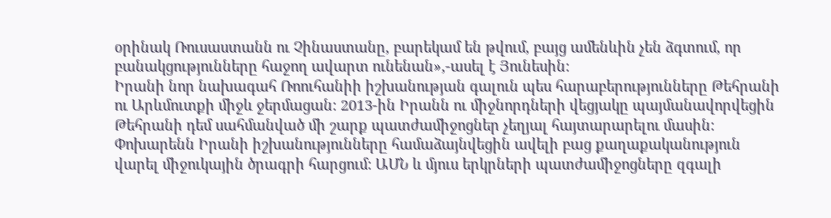օրինակ Ռուսաստանն ու Չինաստանը, բարեկամ են թվում, բայց ամենևին չեն ձգտում, որ բանակցությունները հաջող ավարտ ունենան»,-ասել է Յունեսին:
Իրանի նոր նախագահ Ռոուհանիի իշխանության գալուն պես հարաբերությունները Թեհրանի ու Արևմուտքի միջև ջերմացան: 2013-ին Իրանն ու միջնորդների վեցյակը պայմանավորվեցին Թեհրանի դեմ սահմանված մի շարք պատժամիջոցներ չեղյալ հայտարարելու մասին: Փոխարենն Իրանի իշխանությունները համաձայնվեցին ավելի բաց քաղաքականություն վարել միջուկային ծրագրի հարցում: ԱՄՆ և մյուս երկրների պատժամիջոցները զգալի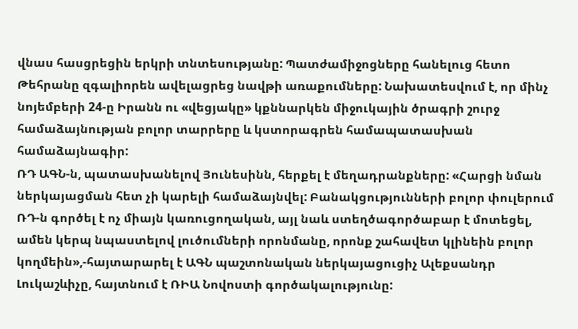վնաս հասցրեցին երկրի տնտեսությանը: Պատժամիջոցները հանելուց հետո Թեհրանը զգալիորեն ավելացրեց նավթի առաքումները: Նախատեսվում է, որ մինչ նոյեմբերի 24-ը Իրանն ու «վեցյակը» կքննարկեն միջուկային ծրագրի շուրջ համաձայնության բոլոր տարրերը և կստորագրեն համապատասխան համաձայնագիր:
ՌԴ ԱԳՆ-ն, պատասխանելով Յունեսինն, հերքել է մեղադրանքները: «Հարցի նման ներկայացման հետ չի կարելի համաձայնվել: Բանակցությունների բոլոր փուլերում ՌԴ-ն գործել է ոչ միայն կառուցողական, այլ նաև ստեղծագործաբար է մոտեցել, ամեն կերպ նպաստելով լուծումների որոնմանը, որոնք շահավետ կլինեին բոլոր կողմեին»,-հայտարարել է ԱԳՆ պաշտոնական ներկայացուցիչ Ալեքսանդր Լուկաշևիչը, հայտնում է ՌԻԱ Նովոստի գործակալությունը: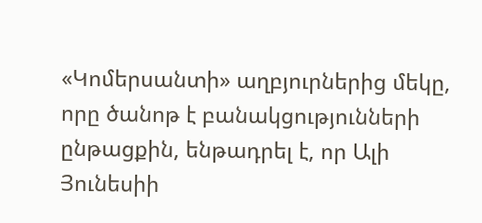«Կոմերսանտի» աղբյուրներից մեկը, որը ծանոթ է բանակցությունների ընթացքին, ենթադրել է, որ Ալի Յունեսիի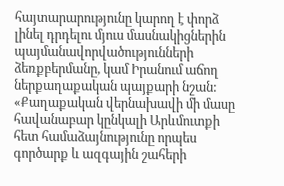հայտարարությունը կարող է փորձ լինել դրդելու մյուս մասնակիցներին պայմանավորվածությունների ձեռքբերմանը, կամ Իրանում աճող ներքաղաքական պայքարի նշան: «Քաղաքական վերնախավի մի մասը հավանաբար կընկալի Արևմուտքի հետ համաձայնությունը որպես գործարք և ազգային շահերի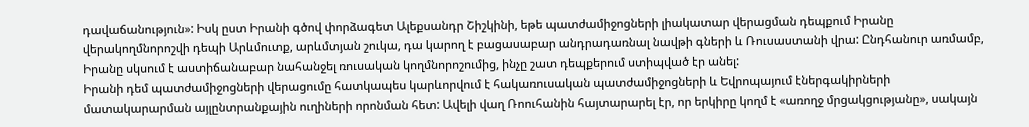դավաճանություն»: Իսկ ըստ Իրանի գծով փորձագետ Ալեքսանդր Շիշկինի, եթե պատժամիջոցների լիակատար վերացման դեպքում Իրանը վերակողմնորոշվի դեպի Արևմուտք, արևմտյան շուկա, դա կարող է բացասաբար անդրադառնալ նավթի գների և Ռուսաստանի վրա: Ընդհանուր առմամբ, Իրանը սկսում է աստիճանաբար նահանջել ռուսական կողմնորոշումից, ինչը շատ դեպքերում ստիպված էր անել:
Իրանի դեմ պատժամիջոցների վերացումը հատկապես կարևորվում է հակառուսական պատժամիջոցների և Եվրոպայում էներգակիրների մատակարարման այլընտրանքային ուղիների որոնման հետ: Ավելի վաղ Ռոուհանին հայտարարել էր, որ երկիրը կողմ է «առողջ մրցակցությանը», սակայն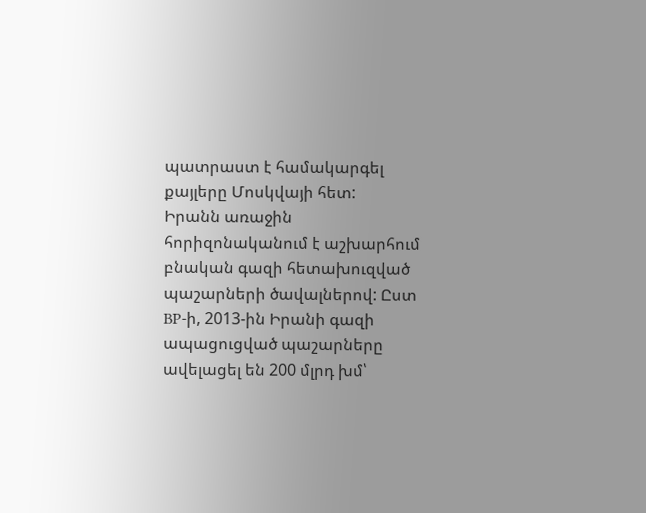պատրաստ է համակարգել քայլերը Մոսկվայի հետ:
Իրանն առաջին հորիզոնականում է աշխարհում բնական գազի հետախուզված պաշարների ծավալներով: Ըստ BP-ի, 2013-ին Իրանի գազի ապացուցված պաշարները ավելացել են 200 մլրդ խմ՝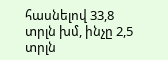հասնելով 33,8 տրլն խմ, ինչը 2,5 տրլն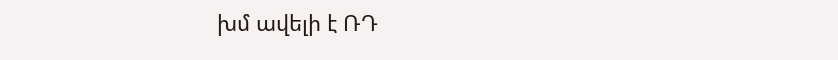խմ ավելի է ՌԴ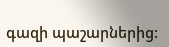գազի պաշարներից: